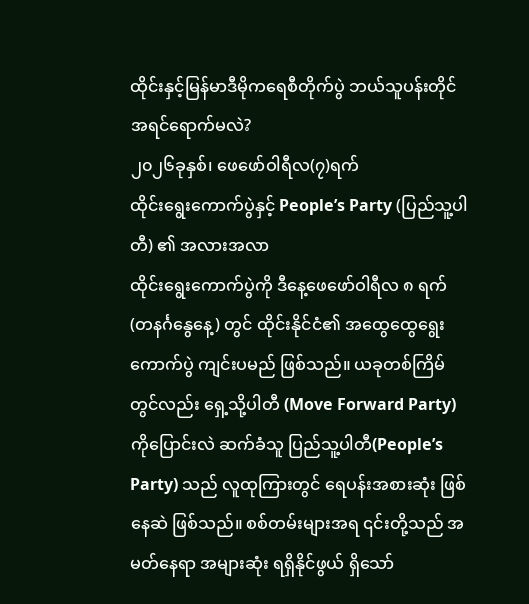ထိုင်းနှင့်မြန်မာဒီမိုကရေစီတိုက်ပွဲ ဘယ်သူပန်းတိုင်အရင်ရောက်မလဲ?
၂၀၂၆ခုနှစ်၊ ဖေဖော်ဝါရီလ(၇)ရက်
ထိုင်းရွေးကောက်ပွဲနှင့် People’s Party (ပြည်သူ့ပါတီ) ၏ အလားအလာ
ထိုင်းရွေးကောက်ပွဲကို ဒီနေ့ဖေဖော်ဝါရီလ ၈ ရက် (တနင်္ဂနွေနေ့) တွင် ထိုင်းနိုင်ငံ၏ အထွေထွေရွေးကောက်ပွဲ ကျင်းပမည် ဖြစ်သည်။ ယခုတစ်ကြိမ်တွင်လည်း ရှေ့သို့ပါတီ (Move Forward Party) ကိုပြောင်းလဲ ဆက်ခံသူ ပြည်သူ့ပါတီ(People’s Party) သည် လူထုကြားတွင် ရေပန်းအစားဆုံး ဖြစ်နေဆဲ ဖြစ်သည်။ စစ်တမ်းများအရ ၎င်းတို့သည် အမတ်နေရာ အများဆုံး ရရှိနိုင်ဖွယ် ရှိသော်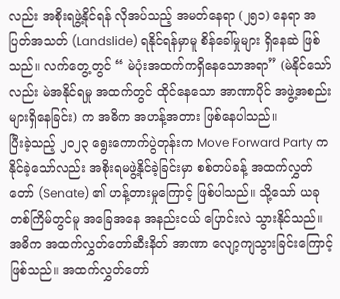လည်း အစိုးရဖွဲ့နိုင်ရန် လိုအပ်သည့် အမတ်နေရာ (၂၅၁) နေရာ အပြတ်အသတ် (Landslide) ရနိုင်ရန်မှာမူ စိန်ခေါ်မှုများ ရှိနေဆဲ ဖြစ်သည်။ လက်တွေ့တွင် “ မဲပုံးအထက်ကရှိနေသောအရာ” (မဲနိုင်သော်လည်း မဲအနိုင်ရမှု အထက်တွင် ထိုင်နေသော အာဏာပိုင် အဖွဲ့အစည်းများရှိနေခြင်း) က အဓိက အဟန့်အတား ဖြစ်နေပါသည်။
ပြီးခဲ့သည့် ၂၀၂၃ ရွေးကောက်ပွဲတုန်းက Move Forward Party ကနိုင်ခဲ့သော်လည်း အစိုးရမဖွဲ့နိုင်ခဲ့ခြင်းမှာ စစ်တပ်ခန့် အထက်လွှတ်တော် (Senate) ၏ ဟန့်တားမှုကြောင့် ဖြစ်ပါသည်။ သို့သော် ယခုတစ်ကြိမ်တွင်မူ အခြေအနေ အနည်းငယ် ပြောင်းလဲ သွားနိုင်သည်။
အဓိက အထက်လွှတ်တော်ဆီးနိတ် အာဏာ လျော့ကျသွားခြင်းကြောင့်ဖြစ်သည်။ အထက်လွှတ်တော်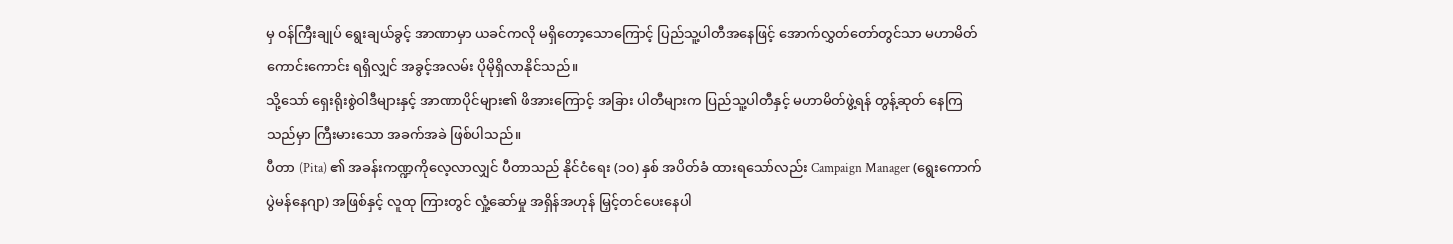မှ ဝန်ကြီးချုပ် ရွေးချယ်ခွင့် အာဏာမှာ ယခင်ကလို မရှိတော့သောကြောင့် ပြည်သူ့ပါတီအနေဖြင့် အောက်လွှတ်တော်တွင်သာ မဟာမိတ် ကောင်းကောင်း ရရှိလျှင် အခွင့်အလမ်း ပိုမိုရှိလာနိုင်သည်။
သို့သော် ရှေးရိုးစွဲဝါဒီများနှင့် အာဏာပိုင်များ၏ ဖိအားကြောင့် အခြား ပါတီများက ပြည်သူ့ပါတီနှင့် မဟာမိတ်ဖွဲ့ရန် တွန့်ဆုတ် နေကြသည်မှာ ကြီးမားသော အခက်အခဲ ဖြစ်ပါသည်။
ပီတာ (Pita) ၏ အခန်းကဏ္ဍကိုလေ့လာလျှင် ပီတာသည် နိုင်ငံရေး (၁၀) နှစ် အပိတ်ခံ ထားရသော်လည်း Campaign Manager (ရွေးကောက်ပွဲမန်နေဂျာ) အဖြစ်နှင့် လူထု ကြားတွင် လှုံ့ဆော်မှု အရှိန်အဟုန် မြှင့်တင်ပေးနေပါ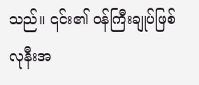သည်။ ၎င်း၏ ဝန်ကြီးချုပ်ဖြစ်လုနီးအ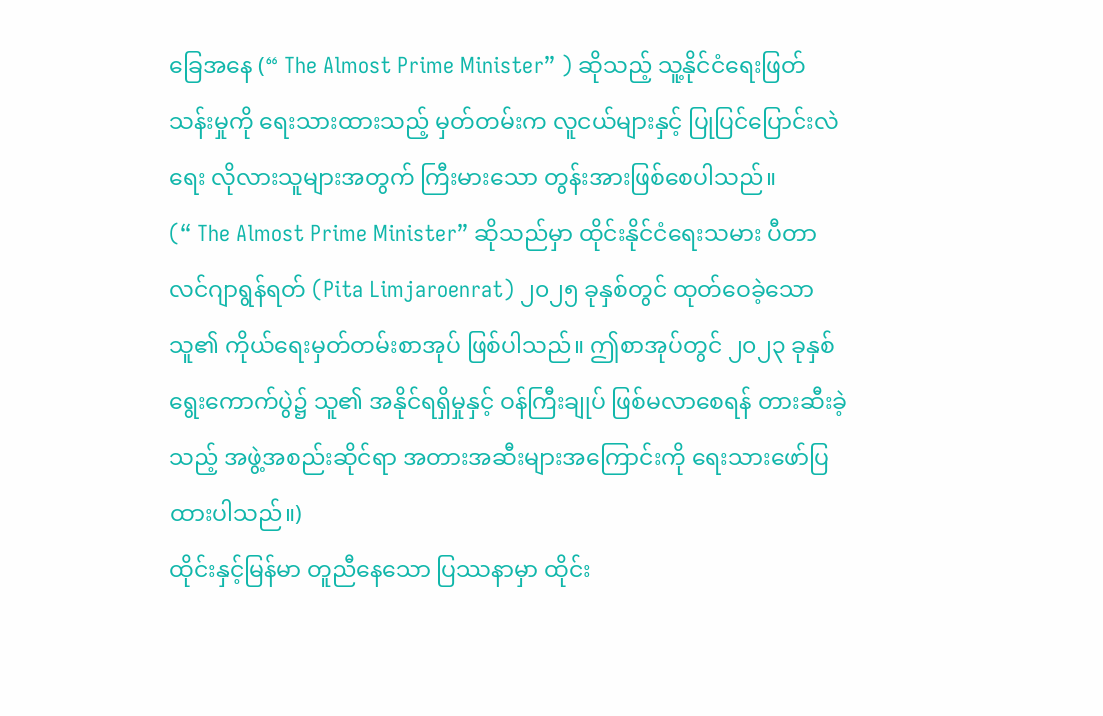ခြေအနေ (“ The Almost Prime Minister” ) ဆိုသည့် သူ့နိုင်ငံရေးဖြတ်သန်းမှုကို ရေးသားထားသည့် မှတ်တမ်းက လူငယ်များနှင့် ပြုပြင်ပြောင်းလဲရေး လိုလားသူများအတွက် ကြီးမားသော တွန်းအားဖြစ်စေပါသည်။
(“ The Almost Prime Minister” ဆိုသည်မှာ ထိုင်းနိုင်ငံရေးသမား ပီတာ လင်ဂျာရွန်ရတ် (Pita Limjaroenrat) ၂၀၂၅ ခုနှစ်တွင် ထုတ်ဝေခဲ့သော သူ၏ ကိုယ်ရေးမှတ်တမ်းစာအုပ် ဖြစ်ပါသည်။ ဤစာအုပ်တွင် ၂၀၂၃ ခုနှစ် ရွေးကောက်ပွဲ၌ သူ၏ အနိုင်ရရှိမှုနှင့် ဝန်ကြီးချုပ် ဖြစ်မလာစေရန် တားဆီးခဲ့သည့် အဖွဲ့အစည်းဆိုင်ရာ အတားအဆီးများအကြောင်းကို ရေးသားဖော်ပြထားပါသည်။)
ထိုင်းနှင့်မြန်မာ တူညီနေသော ပြဿနာမှာ ထိုင်း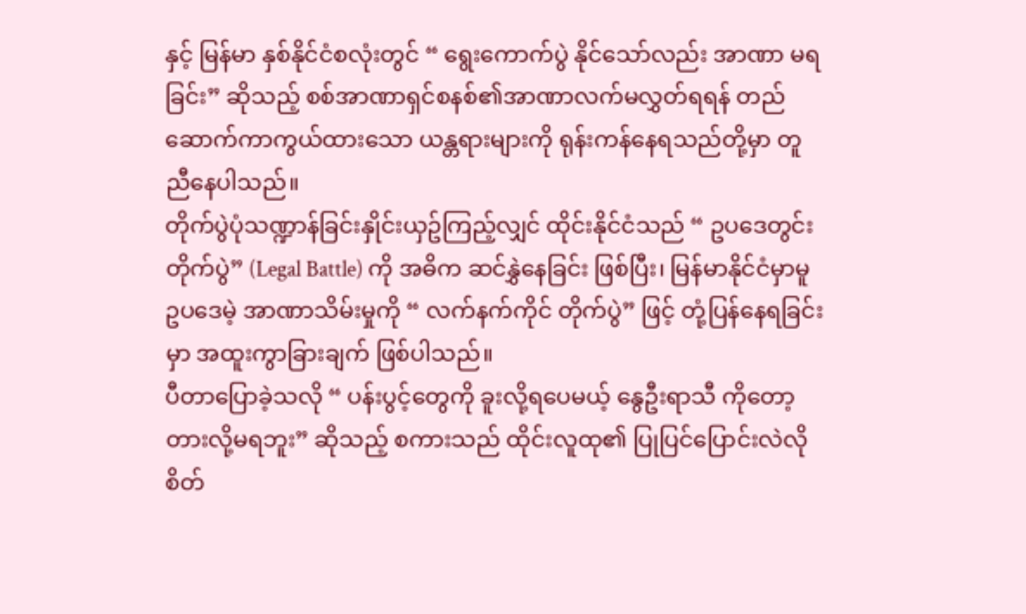နှင့် မြန်မာ နှစ်နိုင်ငံစလုံးတွင် “ ရွေးကောက်ပွဲ နိုင်သော်လည်း အာဏာ မရခြင်း” ဆိုသည့် စစ်အာဏာရှင်စနစ်၏အာဏာလက်မလွှတ်ရရန် တည်ဆောက်ကာကွယ်ထားသော ယန္တရားများကို ရုန်းကန်နေရသည်တို့မှာ တူညီနေပါသည်။
တိုက်ပွဲပုံသဏ္ဍာန်ခြင်းနှိုင်းယှဥ်ကြည့်လျှင် ထိုင်းနိုင်ငံသည် “ ဥပဒေတွင်း တိုက်ပွဲ” (Legal Battle) ကို အဓိက ဆင်နွှဲနေခြင်း ဖြစ်ပြီး၊ မြန်မာနိုင်ငံမှာမူ ဥပဒေမဲ့ အာဏာသိမ်းမှုကို “ လက်နက်ကိုင် တိုက်ပွဲ” ဖြင့် တုံ့ပြန်နေရခြင်းမှာ အထူးကွာခြားချက် ဖြစ်ပါသည်။
ပီတာပြောခဲ့သလို “ ပန်းပွင့်တွေကို ခူးလို့ရပေမယ့် နွေဦးရာသီ ကိုတော့ တားလို့မရဘူး” ဆိုသည့် စကားသည် ထိုင်းလူထု၏ ပြုပြင်ပြောင်းလဲလိုစိတ်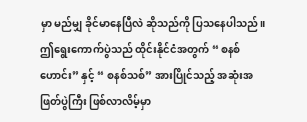မှာ မည်မျှ ခိုင်မာနေပြီလဲ ဆိုသည်ကို ပြသနေပါသည်။ ဤရွေးကောက်ပွဲသည် ထိုင်းနိုင်ငံအတွက် “ စနစ်ဟောင်း” နှင့် “ စနစ်သစ်” အားပြိုင်သည့် အဆုံးအဖြတ်ပွဲကြီး ဖြစ်လာလိမ့်မှာ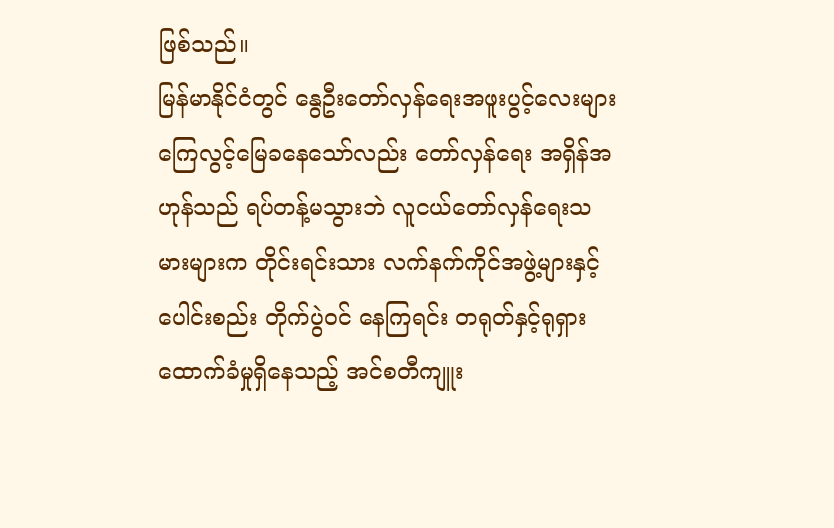ဖြစ်သည်။
မြန်မာနိုင်ငံတွင် နွေဦးတော်လှန်ရေးအဖူးပွင့်လေးများ ကြေလွင့်မြေခနေသော်လည်း တော်လှန်ရေး အရှိန်အဟုန်သည် ရပ်တန့်မသွားဘဲ လူငယ်တော်လှန်ရေးသမားများက တိုင်းရင်းသား လက်နက်ကိုင်အဖွဲ့များနှင့် ပေါင်းစည်း တိုက်ပွဲဝင် နေကြရင်း တရုတ်နှင့်ရုရှားထောက်ခံမှုရှိနေသည့် အင်စတီကျူး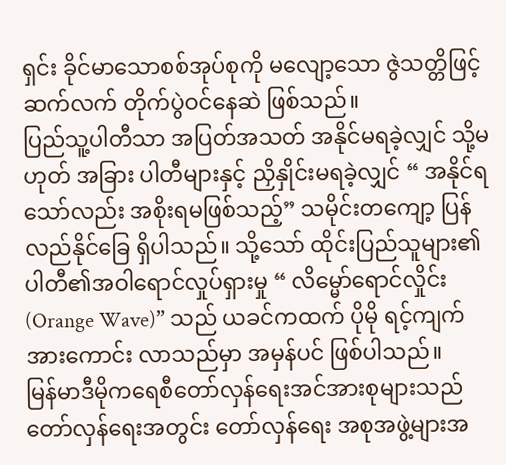ရှင်း ခိုင်မာသောစစ်အုပ်စုကို မလျော့သော ဇွဲသတ္တိဖြင့် ဆက်လက် တိုက်ပွဲဝင်နေဆဲ ဖြစ်သည်။
ပြည်သူ့ပါတီသာ အပြတ်အသတ် အနိုင်မရခဲ့လျှင် သို့မဟုတ် အခြား ပါတီများနှင့် ညှိနှိုင်းမရခဲ့လျှင် “ အနိုင်ရသော်လည်း အစိုးရမဖြစ်သည့်” သမိုင်းတကျော့ ပြန်လည်နိုင်ခြေ ရှိပါသည်။ သို့သော် ထိုင်းပြည်သူများ၏ ပါတီ၏အဝါရောင်လှုပ်ရှားမှု “ လိမ္မော်ရောင်လှိုင်း (Orange Wave)” သည် ယခင်ကထက် ပိုမို ရင့်ကျက် အားကောင်း လာသည်မှာ အမှန်ပင် ဖြစ်ပါသည်။
မြန်မာဒီမိုကရေစီတော်လှန်ရေးအင်အားစုများသည် တော်လှန်ရေးအတွင်း တော်လှန်ရေး အစုအဖွဲ့များအ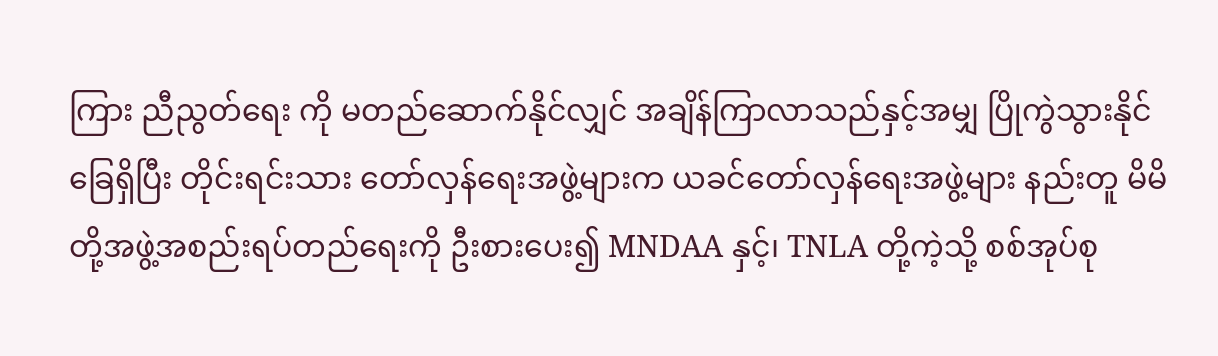ကြား ညီညွတ်ရေး ကို မတည်ဆောက်နိုင်လျှင် အချိန်ကြာလာသည်နှင့်အမျှ ပြိုကွဲသွားနိုင်ခြေရှိပြီး တိုင်းရင်းသား တော်လှန်ရေးအဖွဲ့များက ယခင်တော်လှန်ရေးအဖွဲ့များ နည်းတူ မိမိတို့အဖွဲ့အစည်းရပ်တည်ရေးကို ဦးစားပေး၍ MNDAA နှင့်၊ TNLA တို့ကဲ့သို့ စစ်အုပ်စု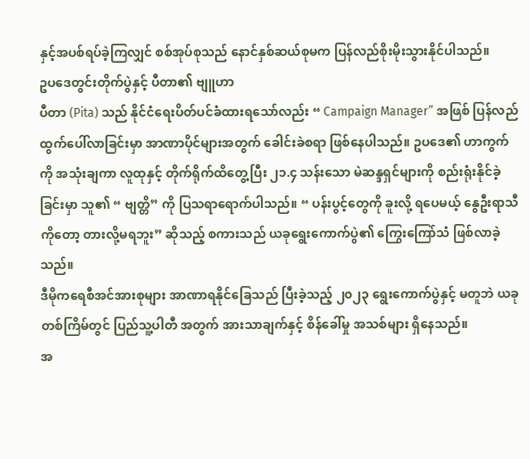နှင့်အပစ်ရပ်ခဲ့ကြလျှင် စစ်အုပ်စုသည် နောင်နှစ်ဆယ်စုမက ပြန်လည်စိုးမိုးသွားနိုင်ပါသည်။
ဥပဒေတွင်းတိုက်ပွဲနှင့် ပီတာ၏ ဗျူဟာ
ပီတာ (Pita) သည် နိုင်ငံရေးပိတ်ပင်ခံထားရသော်လည်း “ Campaign Manager” အဖြစ် ပြန်လည်ထွက်ပေါ်လာခြင်းမှာ အာဏာပိုင်များအတွက် ခေါင်းခဲစရာ ဖြစ်နေပါသည်။ ဥပဒေ၏ ဟာကွက်ကို အသုံးချကာ လူထုနှင့် တိုက်ရိုက်ထိတွေ့ပြီး ၂၁.၄ သန်းသော မဲဆန္ဒရှင်များကို စည်းရုံးနိုင်ခဲ့ခြင်းမှာ သူ၏ “ ဗျတ္တိ” ကို ပြသရာရောက်ပါသည်။ “ ပန်းပွင့်တွေကို ခူးလို့ ရပေမယ့် နွေဦးရာသီကိုတော့ တားလို့မရဘူး” ဆိုသည့် စကားသည် ယခုရွေးကောက်ပွဲ၏ ကြွေးကြော်သံ ဖြစ်လာခဲ့သည်။
ဒီမိုကရေစီအင်အားစုများ အာဏာရနိုင်ခြေသည် ပြီးခဲ့သည့် ၂၀၂၃ ရွေးကောက်ပွဲနှင့် မတူဘဲ ယခုတစ်ကြိမ်တွင် ပြည်သူ့ပါတီ အတွက် အားသာချက်နှင့် စိန်ခေါ်မှု အသစ်များ ရှိနေသည်။
အ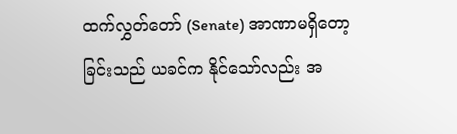ထက်လွှတ်တော် (Senate) အာဏာမရှိတော့ခြင်းသည် ယခင်က နိုင်သော်လည်း အ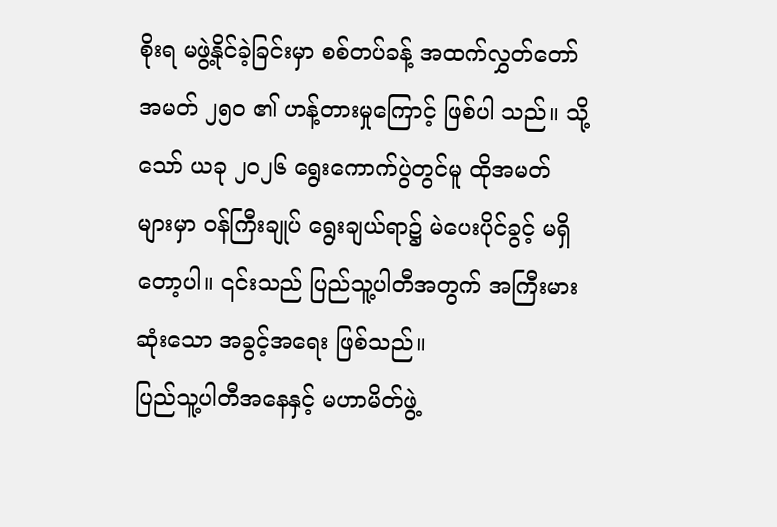စိုးရ မဖွဲ့နိုင်ခဲ့ခြင်းမှာ စစ်တပ်ခန့် အထက်လွှတ်တော်အမတ် ၂၅၀ ၏ ဟန့်တားမှုကြောင့် ဖြစ်ပါ သည်။ သို့သော် ယခု ၂၀၂၆ ရွေးကောက်ပွဲတွင်မူ ထိုအမတ် များမှာ ဝန်ကြီးချုပ် ရွေးချယ်ရာ၌ မဲပေးပိုင်ခွင့် မရှိတော့ပါ။ ၎င်းသည် ပြည်သူ့ပါတီအတွက် အကြီးမားဆုံးသော အခွင့်အရေး ဖြစ်သည်။
ပြည်သူ့ပါတီအနေနှင့် မဟာမိတ်ဖွဲ့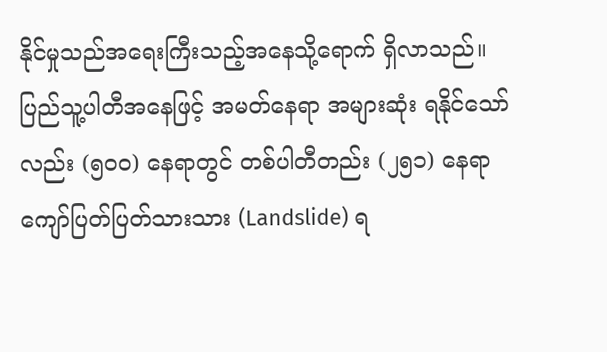နိုင်မှုသည်အရေးကြီးသည့်အနေသို့ရောက် ရှိလာသည်။ ပြည်သူ့ပါတီအနေဖြင့် အမတ်နေရာ အများဆုံး ရနိုင်သော်လည်း (၅၀၀) နေရာတွင် တစ်ပါတီတည်း (၂၅၁) နေရာကျော်ပြတ်ပြတ်သားသား (Landslide) ရ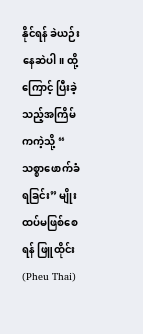နိုင်ရန် ခဲယဉ်းနေဆဲပါ။ ထို့ကြောင့် ပြီးခဲ့သည့်အကြိမ်ကကဲ့သို့ “ သစ္စာဖောက်ခံရခြင်း” မျိုး ထပ်မဖြစ်စေရန် ဖြူထိုင်း (Pheu Thai)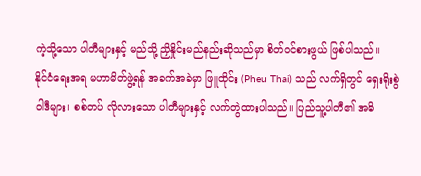ကဲ့သို့သော ပါတီများနှင့် မည်သို့ ညှိနှိုင်းမည်နည်းဆိုသည်မှာ စိတ်ဝင်စားဖွယ် ဖြစ်ပါသည်။
နိုင်ငံရေးအရ မဟာမိတ်ဖွဲ့ရန် အခက်အခဲမှာ ဖြူထိုင်း (Pheu Thai) သည် လက်ရှိတွင် ရှေးရိုးစွဲ ဝါဒီများ၊ စစ်တပ် လိုလားသော ပါတီများနှင့် လက်တွဲထားပါသည်။ ပြည်သူ့ပါတီ၏ အဓိ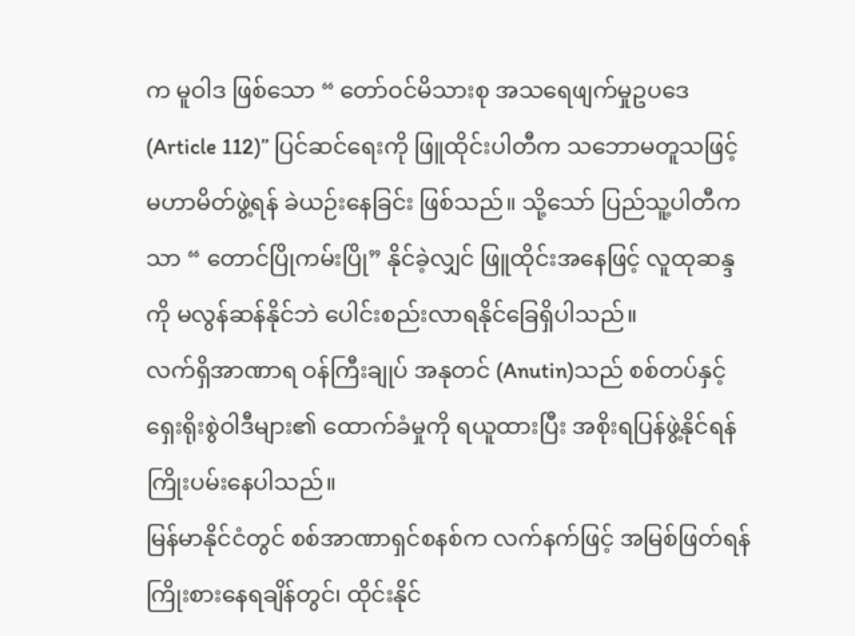က မူဝါဒ ဖြစ်သော “ တော်ဝင်မိသားစု အသရေဖျက်မှုဥပဒေ (Article 112)” ပြင်ဆင်ရေးကို ဖြူထိုင်းပါတီက သဘောမတူသဖြင့် မဟာမိတ်ဖွဲ့ရန် ခဲယဉ်းနေခြင်း ဖြစ်သည်။ သို့သော် ပြည်သူ့ပါတီကသာ “ တောင်ပြိုကမ်းပြို” နိုင်ခဲ့လျှင် ဖြူထိုင်းအနေဖြင့် လူထုဆန္ဒကို မလွန်ဆန်နိုင်ဘဲ ပေါင်းစည်းလာရနိုင်ခြေရှိပါသည်။
လက်ရှိအာဏာရ ဝန်ကြီးချုပ် အနုတင် (Anutin)သည် စစ်တပ်နှင့် ရှေးရိုးစွဲဝါဒီများ၏ ထောက်ခံမှုကို ရယူထားပြီး အစိုးရပြန်ဖွဲ့နိုင်ရန် ကြိုးပမ်းနေပါသည်။
မြန်မာနိုင်ငံတွင် စစ်အာဏာရှင်စနစ်က လက်နက်ဖြင့် အမြစ်ဖြတ်ရန် ကြိုးစားနေရချိန်တွင်၊ ထိုင်းနိုင်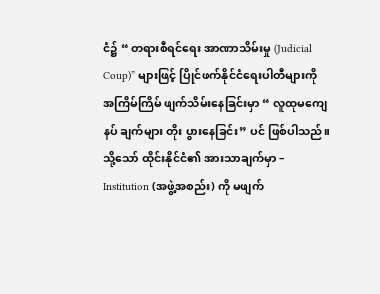ငံ၌ “ တရားစီရင်ရေး အာဏာသိမ်းမှု (Judicial Coup)” များဖြင့် ပြိုင်ဖက်နိုင်ငံရေးပါတီများကို အကြိမ်ကြိမ် ဖျက်သိမ်းနေခြင်းမှာ “ လူထုမကျေနပ် ချက်များ တိုး ပွားနေခြင်း” ပင် ဖြစ်ပါသည်။
သို့သော် ထိုင်းနိုင်ငံ၏ အားသာချက်မှာ –
Institution (အဖွဲ့အစည်း) ကို မဖျက်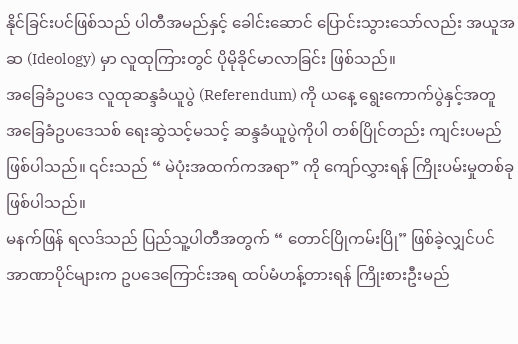နိုင်ခြင်းပင်ဖြစ်သည် ပါတီအမည်နှင့် ခေါင်းဆောင် ပြောင်းသွားသော်လည်း အယူအဆ (Ideology) မှာ လူထုကြားတွင် ပိုမိုခိုင်မာလာခြင်း ဖြစ်သည်။
အခြေခံဥပဒေ လူထုဆန္ဒခံယူပွဲ (Referendum) ကို ယနေ့ ရွေးကောက်ပွဲနှင့်အတူ အခြေခံဥပဒေသစ် ရေးဆွဲသင့်မသင့် ဆန္ဒခံယူပွဲကိုပါ တစ်ပြိုင်တည်း ကျင်းပမည် ဖြစ်ပါသည်။ ၎င်းသည် “ မဲပုံးအထက်ကအရာ” ကို ကျော်လွှားရန် ကြိုးပမ်းမှုတစ်ခု ဖြစ်ပါသည်။
မနက်ဖြန် ရလဒ်သည် ပြည်သူ့ပါတီအတွက် “ တောင်ပြိုကမ်းပြို” ဖြစ်ခဲ့လျှင်ပင် အာဏာပိုင်များက ဥပဒေကြောင်းအရ ထပ်မံဟန့်တားရန် ကြိုးစားဦးမည်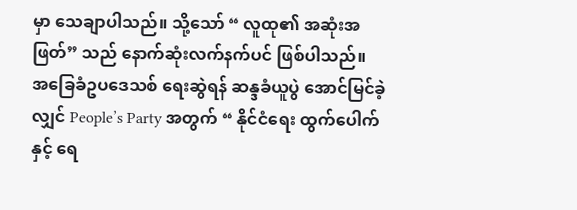မှာ သေချာပါသည်။ သို့သော် “ လူထု၏ အဆုံးအဖြတ်” သည် နောက်ဆုံးလက်နက်ပင် ဖြစ်ပါသည်။
အခြေခံဥပဒေသစ် ရေးဆွဲရန် ဆန္ဒခံယူပွဲ အောင်မြင်ခဲ့လျှင် People’s Party အတွက် “ နိုင်ငံရေး ထွက်ပေါက်နှင့် ရေ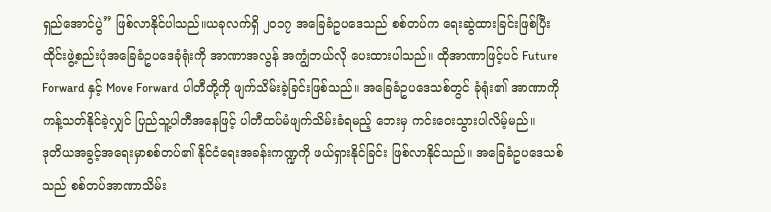ရှည်အောင်ပွဲ” ဖြစ်လာနိုင်ပါသည်။ယခုလက်ရှိ ၂၀၁၇ အခြေခံဥပဒေသည် စစ်တပ်က ရေးဆွဲထားခြင်းဖြစ်ပြီး ထိုင်းဖွဲ့စည်းပုံအခြေခံဥပဒေခုံရုံးကို အာဏာအလွန် အကျွံဘယ်လို ပေးထားပါသည်။ ထိုအာဏာဖြင့်ပင် Future Forward နှင့် Move Forward ပါတီတို့ကို ဖျက်သိမ်းခဲ့ခြင်းဖြစ်သည်။ အခြေခံဥပဒေသစ်တွင် ခုံရုံး၏ အာဏာကို ကန့်သတ်နိုင်ခဲ့လျှင် ပြည်သူ့ပါတီအနေဖြင့် ပါတီထပ်မံဖျက်သိမ်းခံရမည့် ဘေးမှ ကင်းဝေးသွားပါလိမ့်မည်။
ဒုတိယအခွင့်အရေးမှာစစ်တပ်၏ နိုင်ငံရေးအခန်းကဏ္ဍကို ဖယ်ရှားနိုင်ခြင်း ဖြစ်လာနိုင်သည်။ အခြေခံဥပဒေသစ်သည် စစ်တပ်အာဏာသိမ်း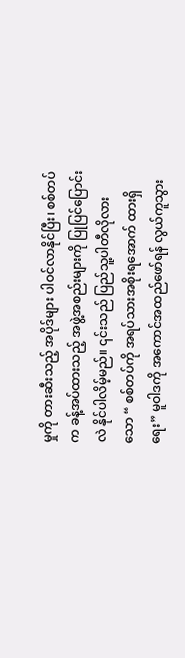မှုကို တားဆီးသည့် အပိုဒ်များ ပါဝင်လာနိုင်ပြီး၊ စစ်တပ်က ခန့်အပ်ထားသည့် အဖွဲ့အစည်းများကို ပြုပြင်ပြောင်းလဲ နိုင်ပါလိမ့်မည်။ ၎င်းသည် ပြည်သူ့ပါတီလိုလားသော “ စစ်တပ်ကို အရပ်သားအစိုးရအောက် ထားရှိရေး” မူဝါဒကို အကောင်အထည်ဖော်ရန် လွယ်ကူသွား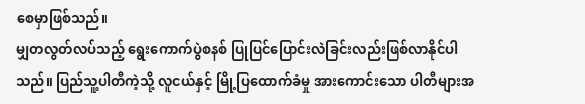စေမှာဖြစ်သည်။
မျှတလွတ်လပ်သည့် ရွေးကောက်ပွဲစနစ် ပြုပြင်ပြောင်းလဲခြင်းလည်းဖြစ်လာနိုင်ပါသည်။ ပြည်သူ့ပါတီကဲ့သို့ လူငယ်နှင့် မြို့ပြထောက်ခံမှု အားကောင်းသော ပါတီများအ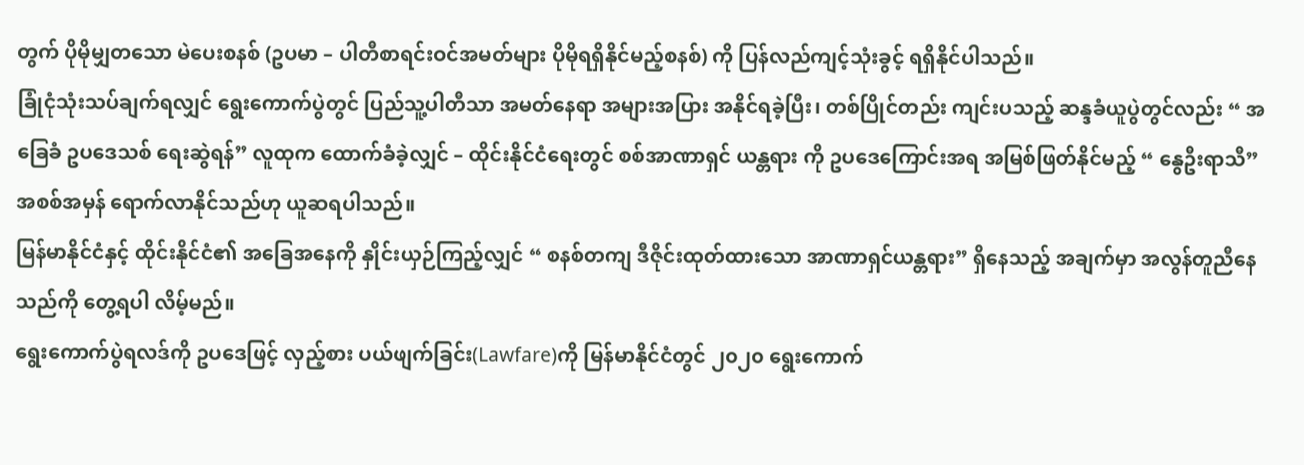တွက် ပိုမိုမျှတသော မဲပေးစနစ် (ဥပမာ – ပါတီစာရင်းဝင်အမတ်များ ပိုမိုရရှိနိုင်မည့်စနစ်) ကို ပြန်လည်ကျင့်သုံးခွင့် ရရှိနိုင်ပါသည်။
ခြုံငုံသုံးသပ်ချက်ရလျှင် ရွေးကောက်ပွဲတွင် ပြည်သူ့ပါတီသာ အမတ်နေရာ အများအပြား အနိုင်ရခဲ့ပြီး၊ တစ်ပြိုင်တည်း ကျင်းပသည့် ဆန္ဒခံယူပွဲတွင်လည်း “ အခြေခံ ဥပဒေသစ် ရေးဆွဲရန်” လူထုက ထောက်ခံခဲ့လျှင် – ထိုင်းနိုင်ငံရေးတွင် စစ်အာဏာရှင် ယန္တရား ကို ဥပဒေကြောင်းအရ အမြစ်ဖြတ်နိုင်မည့် “ နွေဦးရာသီ” အစစ်အမှန် ရောက်လာနိုင်သည်ဟု ယူဆရပါသည်။
မြန်မာနိုင်ငံနှင့် ထိုင်းနိုင်ငံ၏ အခြေအနေကို နှိုင်းယှဉ်ကြည့်လျှင် “ စနစ်တကျ ဒီဇိုင်းထုတ်ထားသော အာဏာရှင်ယန္တရား” ရှိနေသည့် အချက်မှာ အလွန်တူညီနေသည်ကို တွေ့ရပါ လိမ့်မည်။
ရွေးကောက်ပွဲရလဒ်ကို ဥပဒေဖြင့် လှည့်စား ပယ်ဖျက်ခြင်း(Lawfare)ကို မြန်မာနိုင်ငံတွင် ၂၀၂၀ ရွေးကောက်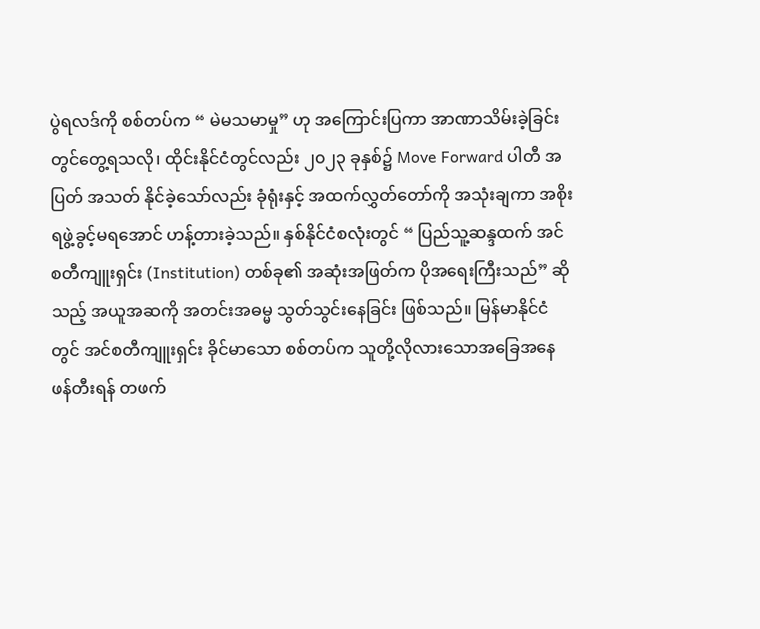ပွဲရလဒ်ကို စစ်တပ်က “ မဲမသမာမှု” ဟု အကြောင်းပြကာ အာဏာသိမ်းခဲ့ခြင်းတွင်တွေ့ရသလို၊ ထိုင်းနိုင်ငံတွင်လည်း ၂၀၂၃ ခုနှစ်၌ Move Forward ပါတီ အပြတ် အသတ် နိုင်ခဲ့သော်လည်း ခုံရုံးနှင့် အထက်လွှတ်တော်ကို အသုံးချကာ အစိုးရဖွဲ့ခွင့်မရအောင် ဟန့်တားခဲ့သည်။ နှစ်နိုင်ငံစလုံးတွင် “ ပြည်သူ့ဆန္ဒထက် အင်စတီကျူးရှင်း (Institution) တစ်ခု၏ အဆုံးအဖြတ်က ပိုအရေးကြီးသည်” ဆိုသည့် အယူအဆကို အတင်းအဓမ္မ သွတ်သွင်းနေခြင်း ဖြစ်သည်။ မြန်မာနိုင်ငံတွင် အင်စတီကျူးရှင်း ခိုင်မာသော စစ်တပ်က သူတို့လိုလားသောအခြေအနေဖန်တီးရန် တဖက်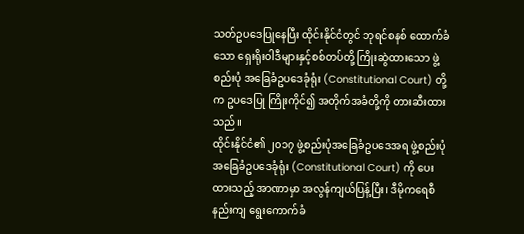သတ်ဥပဒေပြုနေပြီး ထိုင်းနိုင်ငံတွင် ဘုရင်စနစ် ထောက်ခံသော ရှေးရိုးဝါဒီများနှင့်စစ်တပ်တို့ ကြိုးဆွဲထားသော ဖွဲ့စည်းပုံ အခြေခံဥပဒေခုံရုံး (Constitutional Court) တို့က ဥပဒေပြု ကြိုးကိုင်၍ အတိုက်အခံတို့ကို တားဆီးထားသည်။
ထိုင်းနိုင်ငံ၏ ၂၀၁၇ ဖွဲ့စည်းပုံအခြေခံဥပဒေအရ ဖွဲ့စည်းပုံအခြေခံဥပဒေခုံရုံး (Constitutional Court) ကို ပေးထားသည့် အာဏာမှာ အလွန်ကျယ်ပြန့်ပြီး၊ ဒီမိုကရေစီနည်းကျ ရွေးကောက်ခံ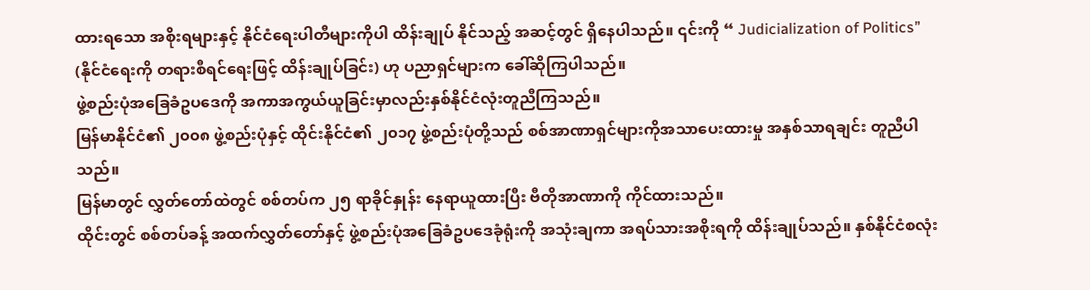ထားရသော အစိုးရများနှင့် နိုင်ငံရေးပါတီများကိုပါ ထိန်းချုပ် နိုင်သည့် အဆင့်တွင် ရှိနေပါသည်။ ၎င်းကို “ Judicialization of Politics” (နိုင်ငံရေးကို တရားစီရင်ရေးဖြင့် ထိန်းချုပ်ခြင်း) ဟု ပညာရှင်များက ခေါ်ဆိုကြပါသည်။
ဖွဲ့စည်းပုံအခြေခံဥပဒေကို အကာအကွယ်ယူခြင်းမှာလည်းနှစ်နိုင်ငံလုံးတူညီကြသည်။
မြန်မာနိုင်ငံ၏ ၂၀၀၈ ဖွဲ့စည်းပုံနှင့် ထိုင်းနိုင်ငံ၏ ၂၀၁၇ ဖွဲ့စည်းပုံတို့သည် စစ်အာဏာရှင်များကိုအသာပေးထားမှု အနှစ်သာရချင်း တူညီပါသည်။
မြန်မာတွင် လွှတ်တော်ထဲတွင် စစ်တပ်က ၂၅ ရာခိုင်နှုန်း နေရာယူထားပြီး ဗီတိုအာဏာကို ကိုင်ထားသည်။
ထိုင်းတွင် စစ်တပ်ခန့် အထက်လွှတ်တော်နှင့် ဖွဲ့စည်းပုံအခြေခံဥပဒေခုံရုံးကို အသုံးချကာ အရပ်သားအစိုးရကို ထိန်းချုပ်သည်။ နှစ်နိုင်ငံစလုံး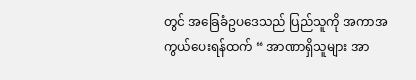တွင် အခြေခံဥပဒေသည် ပြည်သူကို အကာအကွယ်ပေးရန်ထက် “ အာဏာရှိသူများ အာ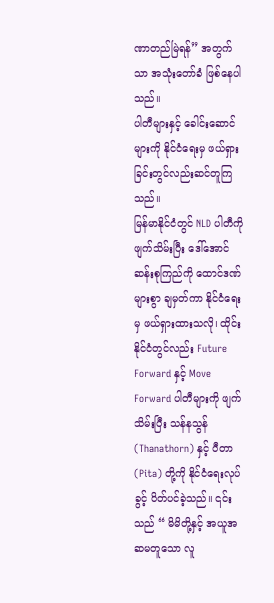ဏာတည်မြဲရန်” အတွက်သာ အသုံးတော်ခံ ဖြစ်နေပါသည်။
ပါတီများနှင့် ခေါင်းဆောင်များကို နိုင်ငံရေးမှ ဖယ်ရှားခြင်းတွင်လည်းဆင်တူကြသည်။
မြန်မာနိုင်ငံတွင် NLD ပါတီကို ဖျက်သိမ်းပြီး ဒေါ်အောင်ဆန်းစုကြည်ကို ထောင်ဒဏ်များစွာ ချမှတ်ကာ နိုင်ငံရေးမှ ဖယ်ရှားထားသလို၊ ထိုင်းနိုင်ငံတွင်လည်း Future Forward နှင့် Move Forward ပါတီများကို ဖျက်သိမ်းပြီး သန်နသွန် (Thanathorn) နှင့် ပီတာ (Pita) တို့ကို နိုင်ငံရေးလုပ်ခွင့် ပိတ်ပင်ခဲ့သည်။ ၎င်းသည် “ မိမိတို့နှင့် အယူအဆမတူသော လူ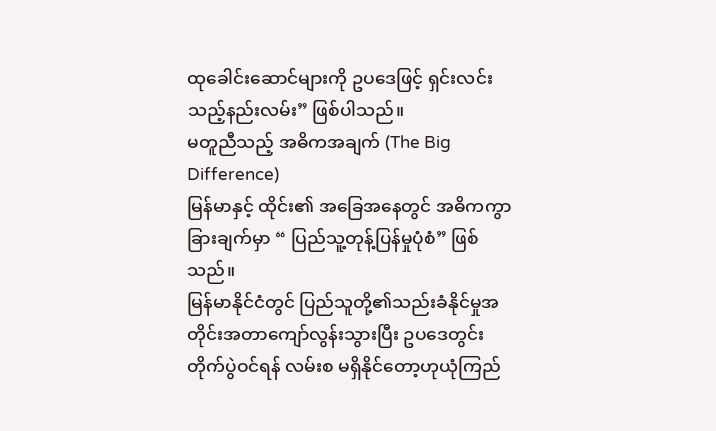ထုခေါင်းဆောင်များကို ဥပဒေဖြင့် ရှင်းလင်းသည့်နည်းလမ်း” ဖြစ်ပါသည်။
မတူညီသည့် အဓိကအချက် (The Big Difference)
မြန်မာနှင့် ထိုင်း၏ အခြေအနေတွင် အဓိကကွာခြားချက်မှာ “ ပြည်သူ့တုန့်ပြန်မှုပုံစံ” ဖြစ်သည်။
မြန်မာနိုင်ငံတွင် ပြည်သူတို့၏သည်းခံနိုင်မှုအတိုင်းအတာကျော်လွန်းသွားပြီး ဥပဒေတွင်း တိုက်ပွဲဝင်ရန် လမ်းစ မရှိနိုင်တော့ဟုယုံကြည်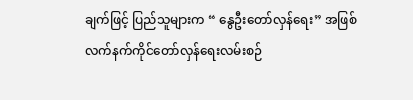ချက်ဖြင့် ပြည်သူများက “ နွေဦးတော်လှန်ရေး” အဖြစ် လက်နက်ကိုင်တော်လှန်ရေးလမ်းစဉ်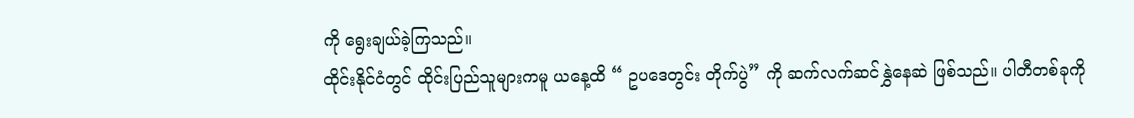ကို ရွေးချယ်ခဲ့ကြသည်။
ထိုင်းနိုင်ငံတွင် ထိုင်းပြည်သူများကမူ ယနေ့ထိ “ ဥပဒေတွင်း တိုက်ပွဲ” ကို ဆက်လက်ဆင်နွှဲနေဆဲ ဖြစ်သည်။ ပါတီတစ်ခုကို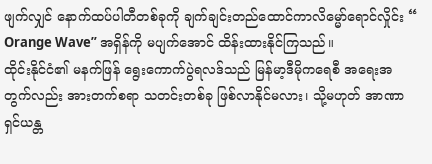ဖျက်လျှင် နောက်ထပ်ပါတီတစ်ခုကို ချက်ချင်းတည်ထောင်ကာလိမ္မော်ရောင်လှိုင်း “ Orange Wave” အရှိန်ကို မပျက်အောင် ထိန်းထားနိုင်ကြသည်။
ထိုင်းနိုင်ငံ၏ မနက်ဖြန် ရွေးကောက်ပွဲရလဒ်သည် မြန်မာ့ဒီမိုကရေစီ အရေးအတွက်လည်း အားတက်စရာ သတင်းတစ်ခု ဖြစ်လာနိုင်မလား၊ သို့မဟုတ် အာဏာရှင်ယန္တ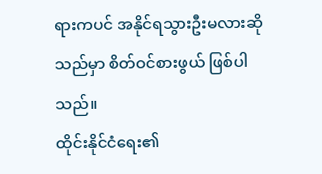ရားကပင် အနိုင်ရသွားဦးမလားဆိုသည်မှာ စိတ်ဝင်စားဖွယ် ဖြစ်ပါသည်။
ထိုင်းနိုင်ငံရေး၏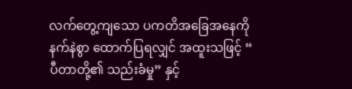လက်တွေ့ကျသော ပကတိအခြေအနေကို နက်နဲစွာ ထောက်ပြရလျှင် အထူးသဖြင့် “ ပီတာတို့၏ သည်းခံမှု” နှင့်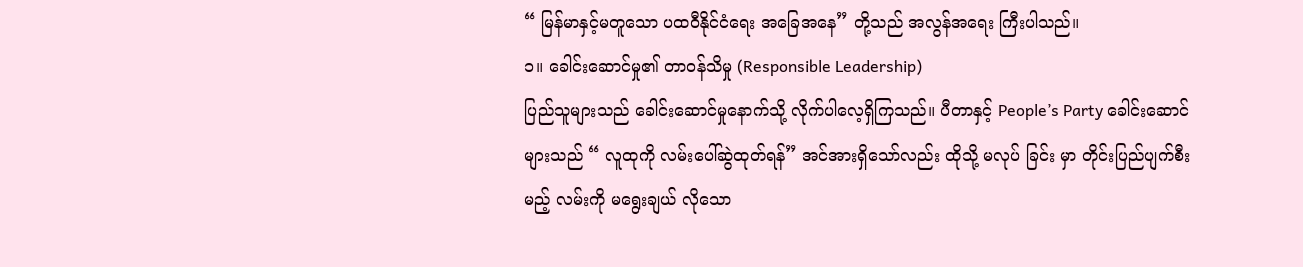“ မြန်မာနှင့်မတူသော ပထဝီနိုင်ငံရေး အခြေအနေ” တို့သည် အလွန်အရေး ကြီးပါသည်။
၁။ ခေါင်းဆောင်မှု၏ တာဝန်သိမှု (Responsible Leadership)
ပြည်သူများသည် ခေါင်းဆောင်မှုနောက်သို့ လိုက်ပါလေ့ရှိကြသည်။ ပီတာနှင့် People’s Party ခေါင်းဆောင်များသည် “ လူထုကို လမ်းပေါ်ဆွဲထုတ်ရန်” အင်အားရှိသော်လည်း ထိုသို့ မလုပ် ခြင်း မှာ တိုင်းပြည်ပျက်စီးမည့် လမ်းကို မရွေးချယ် လိုသော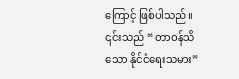ကြောင့် ဖြစ်ပါသည်။ ၎င်းသည် “ တာဝန်သိသော နိုင်ငံရေးသမား”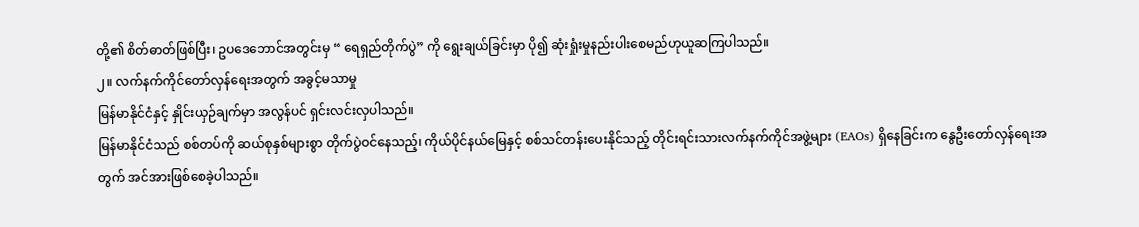တို့၏ စိတ်ဓာတ်ဖြစ်ပြီး၊ ဥပဒေဘောင်အတွင်းမှ “ ရေရှည်တိုက်ပွဲ” ကို ရွေးချယ်ခြင်းမှာ ပို၍ ဆုံးရှုံးမှုနည်းပါးစေမည်ဟုယူဆကြပါသည်။
၂။ လက်နက်ကိုင်တော်လှန်ရေးအတွက် အခွင့်မသာမှု
မြန်မာနိုင်ငံနှင့် နှိုင်းယှဉ်ချက်မှာ အလွန်ပင် ရှင်းလင်းလှပါသည်။
မြန်မာနိုင်ငံသည် စစ်တပ်ကို ဆယ်စုနှစ်များစွာ တိုက်ပွဲဝင်နေသည့်၊ ကိုယ်ပိုင်နယ်မြေနှင့် စစ်သင်တန်းပေးနိုင်သည့် တိုင်းရင်းသားလက်နက်ကိုင်အဖွဲ့များ (EAOs) ရှိနေခြင်းက နွေဦးတော်လှန်ရေးအတွက် အင်အားဖြစ်စေခဲ့ပါသည်။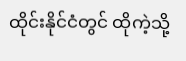ထိုင်းနိုင်ငံတွင် ထိုကဲ့သို့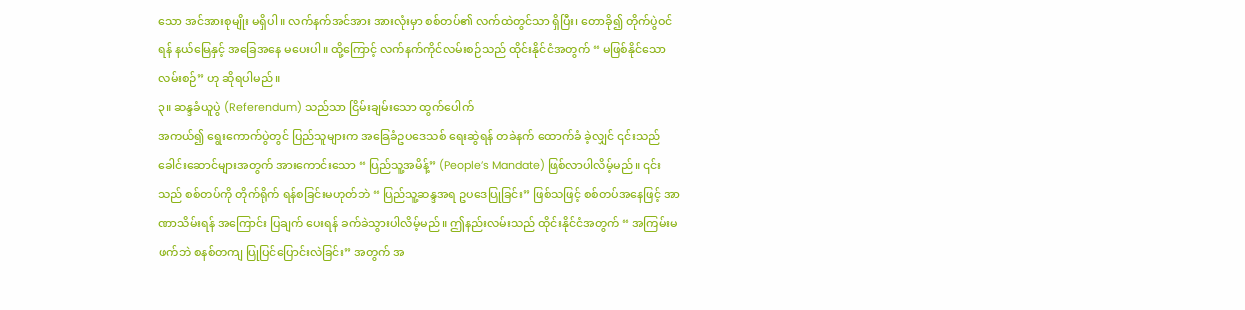သော အင်အားစုမျိုး မရှိပါ။ လက်နက်အင်အား အားလုံးမှာ စစ်တပ်၏ လက်ထဲတွင်သာ ရှိပြီး၊ တောခို၍ တိုက်ပွဲဝင်ရန် နယ်မြေနှင့် အခြေအနေ မပေးပါ။ ထို့ကြောင့် လက်နက်ကိုင်လမ်းစဉ်သည် ထိုင်းနိုင်ငံအတွက် “ မဖြစ်နိုင်သော လမ်းစဉ်” ဟု ဆိုရပါမည်။
၃။ ဆန္ဒခံယူပွဲ (Referendum) သည်သာ ငြိမ်းချမ်းသော ထွက်ပေါက်
အကယ်၍ ရွေးကောက်ပွဲတွင် ပြည်သူများက အခြေခံဥပဒေသစ် ရေးဆွဲရန် တခဲနက် ထောက်ခံ ခဲ့လျှင် ၎င်းသည် ခေါင်းဆောင်များအတွက် အားကောင်းသော “ ပြည်သူ့အမိန့်” (People’s Mandate) ဖြစ်လာပါလိမ့်မည်။ ၎င်းသည် စစ်တပ်ကို တိုက်ရိုက် ရန်စခြင်းမဟုတ်ဘဲ “ ပြည်သူ့ဆန္ဒအရ ဥပဒေပြုခြင်း” ဖြစ်သဖြင့် စစ်တပ်အနေဖြင့် အာဏာသိမ်းရန် အကြောင်း ပြချက် ပေးရန် ခက်ခဲသွားပါလိမ့်မည်။ ဤနည်းလမ်းသည် ထိုင်းနိုင်ငံအတွက် “ အကြမ်းမ ဖက်ဘဲ စနစ်တကျ ပြုပြင်ပြောင်းလဲခြင်း” အတွက် အ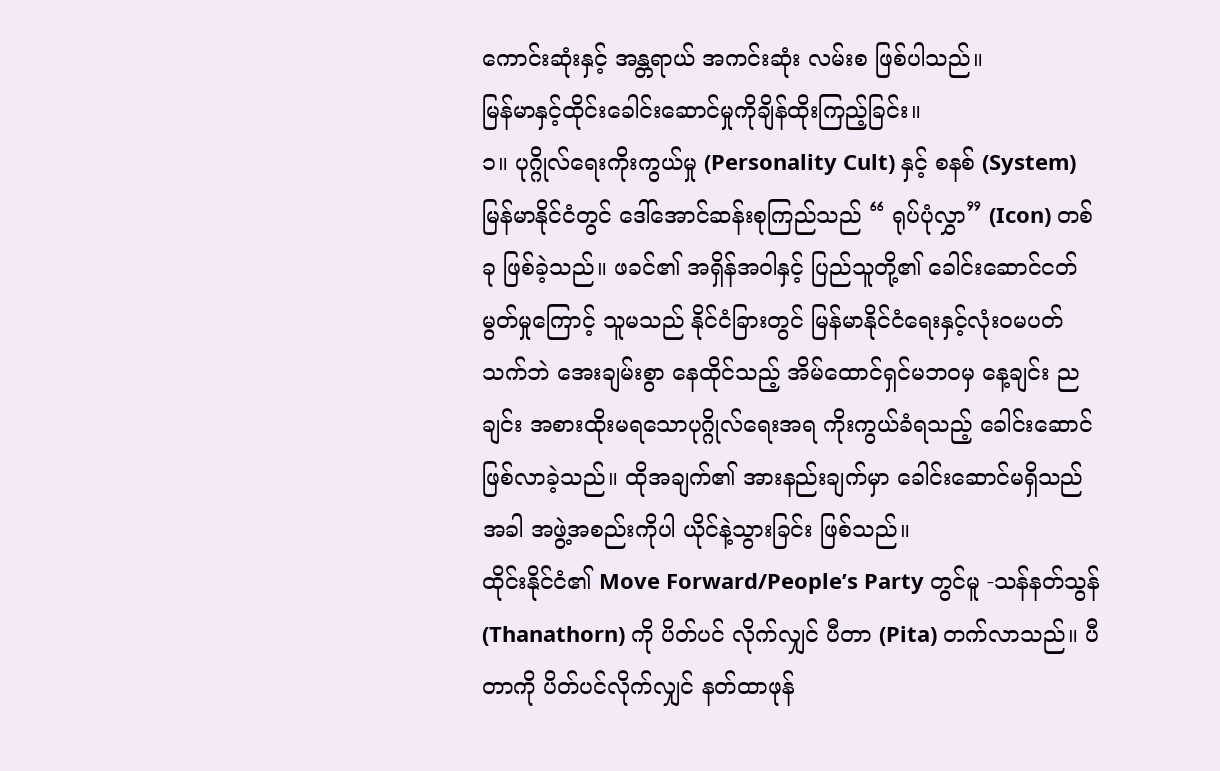ကောင်းဆုံးနှင့် အန္တရာယ် အကင်းဆုံး လမ်းစ ဖြစ်ပါသည်။
မြန်မာနှင့်ထိုင်းခေါင်းဆောင်မှုကိုချိန်ထိုးကြည့်ခြင်း။
၁။ ပုဂ္ဂိုလ်ရေးကိုးကွယ်မှု (Personality Cult) နှင့် စနစ် (System)
မြန်မာနိုင်ငံတွင် ဒေါ်အောင်ဆန်းစုကြည်သည် “ ရုပ်ပုံလွှာ” (Icon) တစ်ခု ဖြစ်ခဲ့သည်။ ဖခင်၏ အရှိန်အဝါနှင့် ပြည်သူတို့၏ ခေါင်းဆောင်ငတ်မွတ်မှုကြောင့် သူမသည် နိုင်ငံခြားတွင် မြန်မာနိုင်ငံရေးနှင့်လုံးဝမပတ်သက်ဘဲ အေးချမ်းစွာ နေထိုင်သည့် အိမ်ထောင်ရှင်မဘဝမှ နေ့ချင်း ညချင်း အစားထိုးမရသောပုဂ္ဂိုလ်ရေးအရ ကိုးကွယ်ခံရသည့် ခေါင်းဆောင် ဖြစ်လာခဲ့သည်။ ထိုအချက်၏ အားနည်းချက်မှာ ခေါင်းဆောင်မရှိသည်အခါ အဖွဲ့အစည်းကိုပါ ယိုင်နဲ့သွားခြင်း ဖြစ်သည်။
ထိုင်းနိုင်ငံ၏ Move Forward/People’s Party တွင်မူ -သန်နတ်သွန် (Thanathorn) ကို ပိတ်ပင် လိုက်လျှင် ပီတာ (Pita) တက်လာသည်။ ပီတာကို ပိတ်ပင်လိုက်လျှင် နတ်ထာဖုန်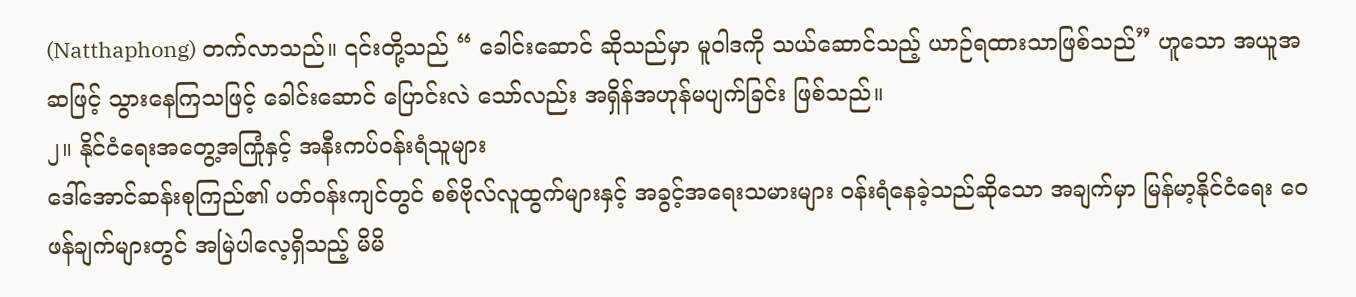(Natthaphong) တက်လာသည်။ ၎င်းတို့သည် “ ခေါင်းဆောင် ဆိုသည်မှာ မူဝါဒကို သယ်ဆောင်သည့် ယာဉ်ရထားသာဖြစ်သည်” ဟူသော အယူအဆဖြင့် သွားနေကြသဖြင့် ခေါင်းဆောင် ပြောင်းလဲ သော်လည်း အရှိန်အဟုန်မပျက်ခြင်း ဖြစ်သည်။
၂။ နိုင်ငံရေးအတွေ့အကြုံနှင့် အနီးကပ်ဝန်းရံသူများ
ဒေါ်အောင်ဆန်းစုကြည်၏ ပတ်ဝန်းကျင်တွင် စစ်ဗိုလ်လူထွက်များနှင့် အခွင့်အရေးသမားများ ဝန်းရံနေခဲ့သည်ဆိုသော အချက်မှာ မြန်မာ့နိုင်ငံရေး ဝေဖန်ချက်များတွင် အမြဲပါလေ့ရှိသည့် မိမိ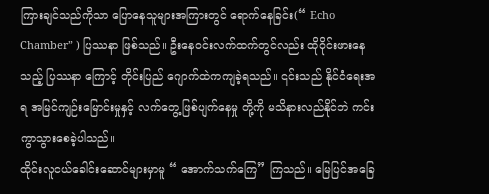ကြားချင်သည်ကိုသာ ပြောနေသူများအကြားတွင် ရောက်နေခြင်း(“ Echo Chamber” ) ပြဿနာ ဖြစ်သည်။ ဦးနေဝင်းလက်ထက်တွင်လည်း ထိုဝိုင်းဖားနေသည့် ပြဿနာ ကြောင့် တိုင်းပြည် ဂျောက်ထဲကကျခဲ့ရသည်။ ၎င်းသည် နိုင်ငံရေးအရ အမြင်ကျဉ်းမြောင်းမှုနှင့် လက်တွေ့ဖြစ်ပျက်နေမှု တို့ကို မသိနားလည်နိုင်ဘဲ ကင်းကွာသွားစေခဲ့ပါသည်။
ထိုင်းလူငယ်ခေါင်းဆောင်များမှာမူ “ အောက်သက်ကြေ” ကြသည်။ မြေပြင်အခြေ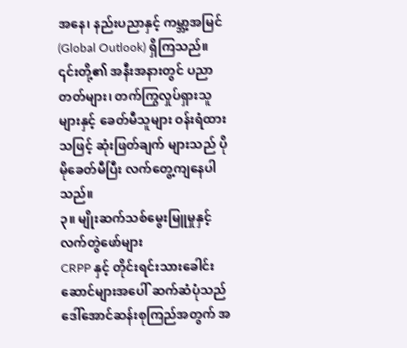အနေ၊ နည်းပညာနှင့် ကမ္ဘာ့အမြင် (Global Outlook) ရှိကြသည်။ ၎င်းတို့၏ အနီးအနားတွင် ပညာတတ်များ၊ တက်ကြွလှုပ်ရှားသူများနှင့် ခေတ်မီသူများ ဝန်းရံထား သဖြင့် ဆုံးဖြတ်ချက် များသည် ပိုမိုခေတ်မီပြီး လက်တွေ့ကျနေပါသည်။
၃။ မျိုးဆက်သစ်မွေးမြူမှုနှင့် လက်တွဲဖော်များ
CRPP နှင့် တိုင်းရင်းသားခေါင်းဆောင်များအပေါ် ဆက်ဆံပုံသည် ဒေါ်အောင်ဆန်းစုကြည်အတွက် အ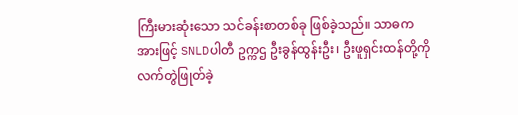ကြီးမားဆုံးသော သင်ခန်းစာတစ်ခု ဖြစ်ခဲ့သည်။ သာဓကအားဖြင့် SNLDပါတီ ဥက္ကဌ ဦးခွန်ထွန်းဦး၊ ဦးဖူရှင်းထန်တို့ကိုလက်တွဲဖြုတ်ခဲ့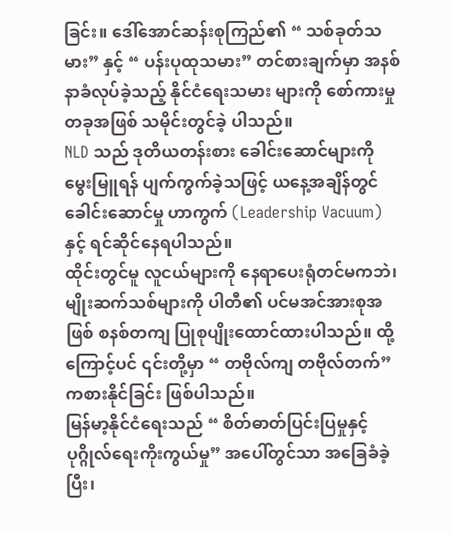ခြင်း။ ဒေါ်အောင်ဆန်းစုကြည်၏ “ သစ်ခုတ်သမား” နှင့် “ ပန်းပုထုသမား” တင်စားချက်မှာ အနစ်နာခံလုပ်ခဲ့သည့် နိုင်ငံရေးသမား များကို စော်ကားမှုတခုအဖြစ် သမိုင်းတွင်ခဲ့ ပါသည်။
NLD သည် ဒုတိယတန်းစား ခေါင်းဆောင်များကို မွေးမြူရန် ပျက်ကွက်ခဲ့သဖြင့် ယနေ့အချိန်တွင် ခေါင်းဆောင်မှု ဟာကွက် (Leadership Vacuum) နှင့် ရင်ဆိုင်နေရပါသည်။
ထိုင်းတွင်မူ လူငယ်များကို နေရာပေးရုံတင်မကဘဲ၊ မျိုးဆက်သစ်များကို ပါတီ၏ ပင်မအင်အားစုအဖြစ် စနစ်တကျ ပြုစုပျိုးထောင်ထားပါသည်။ ထို့ကြောင့်ပင် ၎င်းတို့မှာ “ တဗိုလ်ကျ တဗိုလ်တက်” ကစားနိုင်ခြင်း ဖြစ်ပါသည်။
မြန်မာ့နိုင်ငံရေးသည် “ စိတ်ဓာတ်ပြင်းပြမှုနှင့် ပုဂ္ဂိုလ်ရေးကိုးကွယ်မှု” အပေါ်တွင်သာ အခြေခံခဲ့ပြီး၊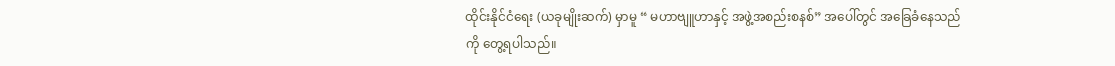ထိုင်းနိုင်ငံရေး (ယခုမျိုးဆက်) မှာမူ “ မဟာဗျူဟာနှင့် အဖွဲ့အစည်းစနစ်” အပေါ်တွင် အခြေခံနေသည်ကို တွေ့ရပါသည်။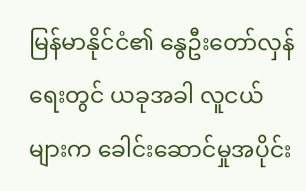မြန်မာနိုင်ငံ၏ နွေဦးတော်လှန်ရေးတွင် ယခုအခါ လူငယ်များက ခေါင်းဆောင်မှုအပိုင်း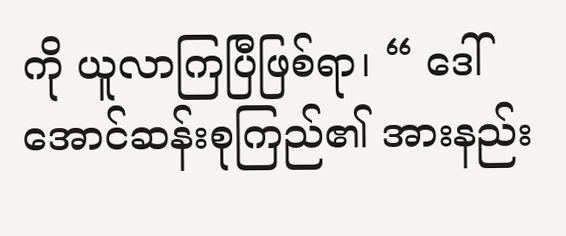ကို ယူလာကြပြီဖြစ်ရာ၊ “ ဒေါ်အောင်ဆန်းစုကြည်၏ အားနည်း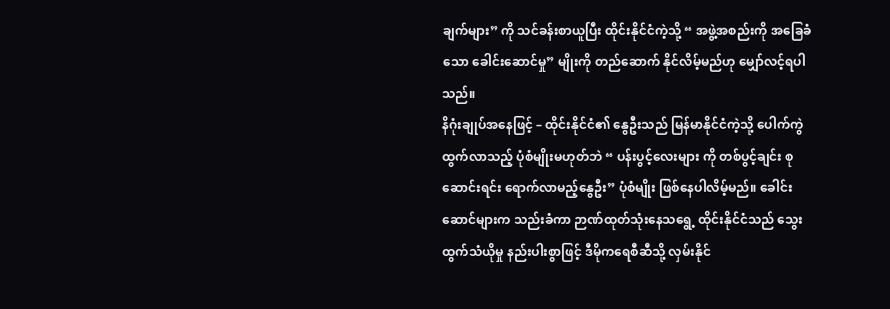ချက်များ” ကို သင်ခန်းစာယူပြီး ထိုင်းနိုင်ငံကဲ့သို့ “ အဖွဲ့အစည်းကို အခြေခံသော ခေါင်းဆောင်မှု” မျိုးကို တည်ဆောက် နိုင်လိမ့်မည်ဟု မျှော်လင့်ရပါသည်။
နိဂုံးချုပ်အနေဖြင့် – ထိုင်းနိုင်ငံ၏ နွေဦးသည် မြန်မာနိုင်ငံကဲ့သို့ ပေါက်ကွဲထွက်လာသည့် ပုံစံမျိုးမဟုတ်ဘဲ “ ပန်းပွင့်လေးများ ကို တစ်ပွင့်ချင်း စုဆောင်းရင်း ရောက်လာမည့်နွေဦး” ပုံစံမျိုး ဖြစ်နေပါလိမ့်မည်။ ခေါင်းဆောင်များက သည်းခံကာ ဉာဏ်ထုတ်သုံးနေသရွေ့ ထိုင်းနိုင်ငံသည် သွေးထွက်သံယိုမှု နည်းပါးစွာဖြင့် ဒီမိုကရေစီဆီသို့ လှမ်းနိုင်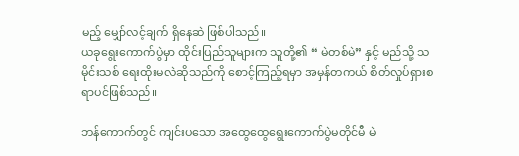မည့် မျှော်လင့်ချက် ရှိနေဆဲ ဖြစ်ပါသည်။
ယခုရွေးကောက်ပွဲမှာ ထိုင်းပြည်သူများက သူတို့၏ “ မဲတစ်မဲ” နှင့် မည်သို့ သမိုင်းသစ် ရေးထိုးမလဲဆိုသည်ကို စောင့်ကြည့်ရမှာ အမှန်တကယ် စိတ်လှုပ်ရှားစရာပင်ဖြစ်သည်။

ဘန်ကောက်တွင် ကျင်းပသော အထွေထွေရွေးကောက်ပွဲမတိုင်မီ မဲ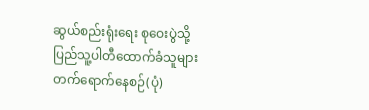ဆွယ်စည်းရုံးရေး စုဝေးပွဲသို့ ပြည်သူ့ပါတီထောက်ခံသူများ တက်ရောက်နေစဉ်(ပုံ)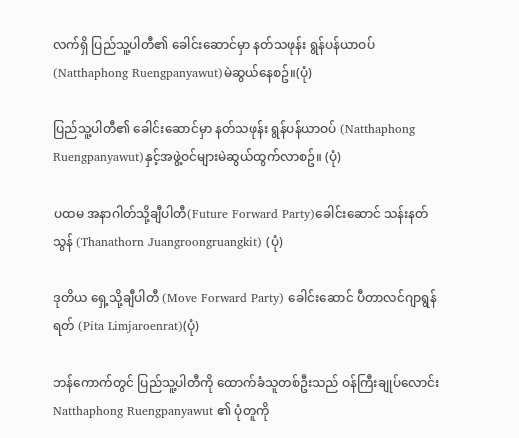လက်ရှိ ပြည်သူ့ပါတီ၏ ခေါင်းဆောင်မှာ နတ်သဖုန်း ရွန်ပန်ယာဝပ် (Natthaphong Ruengpanyawut)မဲဆွယ်နေစဥ်။(ပုံ)

ပြည်သူ့ပါတီ၏ ခေါင်းဆောင်မှာ နတ်သဖုန်း ရွန်ပန်ယာဝပ် (Natthaphong Ruengpanyawut)နှင့်အဖွဲ့ဝင်များမဲဆွယ်ထွက်လာစဥ်။ (ပုံ)

ပထမ အနာဂါတ်သို့ချီပါတီ(Future Forward Party)ခေါင်းဆောင် သန်းနတ်သွန် (Thanathorn Juangroongruangkit) (ပုံ)

ဒုတိယ ရှေ့သို့ချီပါတီ (Move Forward Party) ခေါင်းဆောင် ပီတာလင်ဂျာရွန်ရတ် (Pita Limjaroenrat)(ပုံ)

ဘန်ကောက်တွင် ပြည်သူ့ပါတီကို ထောက်ခံသူတစ်ဦးသည် ဝန်ကြီးချုပ်လောင်း Natthaphong Ruengpanyawut ၏ ပုံတူကို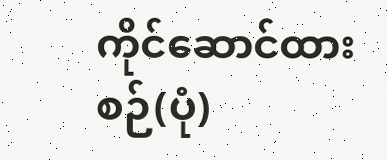ကိုင်ဆောင်ထားစဉ်(ပုံ)